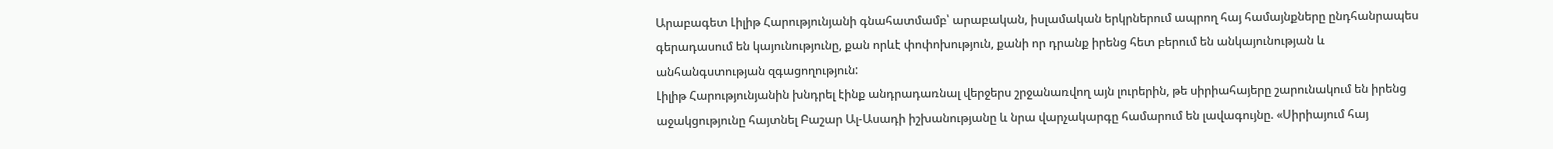Արաբագետ Լիլիթ Հարությունյանի գնահատմամբ՝ արաբական, իսլամական երկրներում ապրող հայ համայնքները ընդհանրապես գերադասում են կայունությունը, քան որևէ փոփոխություն, քանի որ դրանք իրենց հետ բերում են անկայունության և անհանգստության զգացողություն:
Լիլիթ Հարությունյանին խնդրել էինք անդրադառնալ վերջերս շրջանառվող այն լուրերին, թե սիրիահայերը շարունակում են իրենց աջակցությունը հայտնել Բաշար Ալ-Ասադի իշխանությանը և նրա վարչակարգը համարում են լավագույնը. «Սիրիայում հայ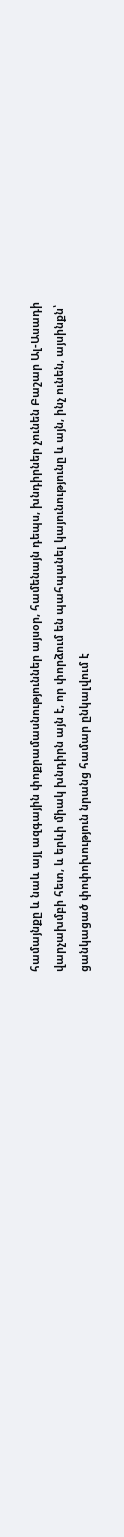համայնքը և նաև այլ ազգային փոքրամասնություններ այսօր, համենայն դեպս, խնդիրներ չունեն Բաշար Ալ-Ասադի վարչախմբի հետ, և երևի միակ խնդիրն այն է, որ փորձում են պահպանել կայունությունը և այն, ինչ ունեն, այսինքն՝ ցանկացած փոփոխություն նրանց համար ընկալվում է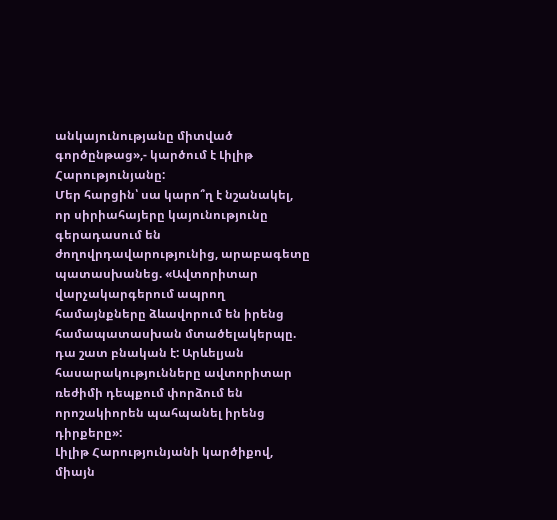անկայունությանը միտված գործընթաց»,- կարծում է Լիլիթ Հարությունյանը:
Մեր հարցին՝ սա կարո՞ղ է նշանակել, որ սիրիահայերը կայունությունը գերադասում են ժողովրդավարությունից, արաբագետը պատասխանեց. «Ավտորիտար վարչակարգերում ապրող համայնքները ձևավորում են իրենց համապատասխան մտածելակերպը. դա շատ բնական է: Արևելյան հասարակությունները ավտորիտար ռեժիմի դեպքում փորձում են որոշակիորեն պահպանել իրենց դիրքերը»:
Լիլիթ Հարությունյանի կարծիքով, միայն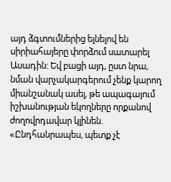այդ ձգտումներից ելնելով են սիրիահայերը փորձում սատարել Ասադին: Եվ բացի այդ, ըստ նրա, նման վարչակարգերում չենք կարող միանշանակ ասել, թե ապագայում իշխանության եկողները որքանով ժողովրդավար կլինեն. «Ընդհանրապես, պետք չէ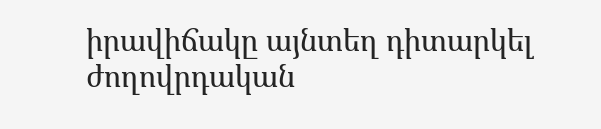իրավիճակը այնտեղ դիտարկել ժողովրդական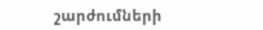շարժումների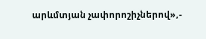արևմտյան չափորոշիչներով»,-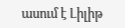ասում է Լիլիթ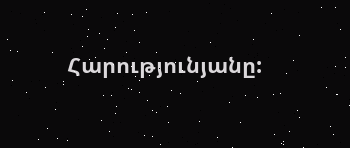Հարությունյանը: